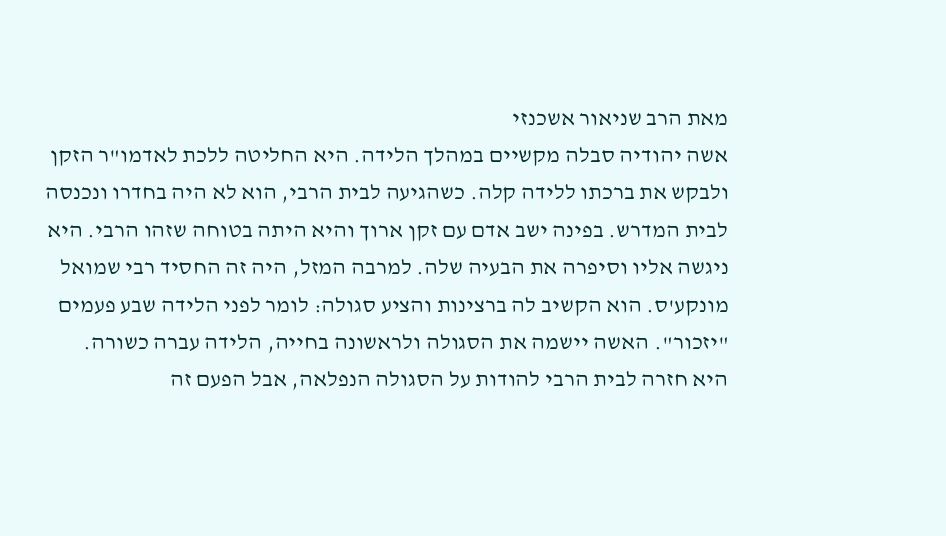מאת הרב שניאור אשכנזי
אשה יהודיה סבלה מקשיים במהלך הלידה. היא החליטה ללכת לאדמו"ר הזקן ולבקש את ברכתו ללידה קלה. כשהגיעה לבית הרבי, הוא לא היה בחדרו ונכנסה לבית המדרש. בפינה ישב אדם עם זקן ארוך והיא היתה בטוחה שזהו הרבי. היא ניגשה אליו וסיפרה את הבעיה שלה. למרבה המזל, היה זה החסיד רבי שמואל מונקע'ס. הוא הקשיב לה ברצינות והציע סגולה: לומר לפני הלידה שבע פעמים "יזכור". האשה יישמה את הסגולה ולראשונה בחייה, הלידה עברה כשורה.
היא חזרה לבית הרבי להודות על הסגולה הנפלאה, אבל הפעם זה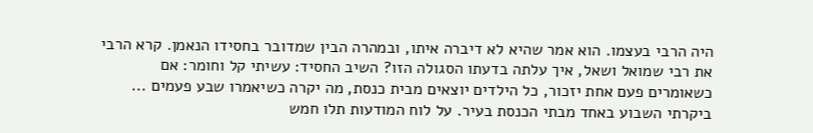היה הרבי בעצמו. הוא אמר שהיא לא דיברה איתו, ובמהרה הבין שמדובר בחסידו הנאמן. קרא הרבי את רבי שמואל ושאל, איך עלתה בדעתו הסגולה הזו? השיב החסיד: עשיתי קל וחומר: אם כשאומרים פעם אחת יזכור, כל הילדים יוצאים מבית כנסת, מה יקרה כשיאמרו שבע פעמים ...
ביקרתי השבוע באחד מבתי הכנסת בעיר. על לוח המודעות תלו חמש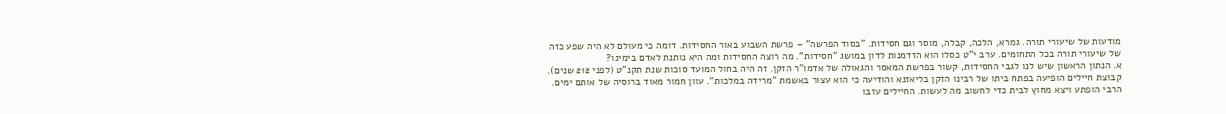מודעות של שיעורי תורה. גמרא, הלכה, קבלה, מוסר וגם חסידות. "בסוד הפרשה" – פרשת השבוע באור החסידות. דומה כי מעולם לא היה שפע כזה של שיעורי תורה בכל התחומים. ערב י"ט כסלו הוא הזדמנות לדון במושג "חסידות". מה רוצה החסידות ומה היא נותנת לאדם בימינו?
א. הנתון הראשון שיש לנו לגבי החסידות, קשור בפרשת המאסר והגאולה של אדמו"ר הזקן. זה היה בחול המועד סוכות שנת תקנ"ט (לפני 212 שנים). קבוצת חיילים הופיעה בפתח ביתו של רבינו הזקן בליאזנא והודיעה כי הוא עצור באשמת "מרידה במלכות". עוון חמור מאוד ברוסיה של אותם ימים. הרבי הופתע ויצא מחוץ לבית כדי לחשוב מה לעשות. החיילים עזבו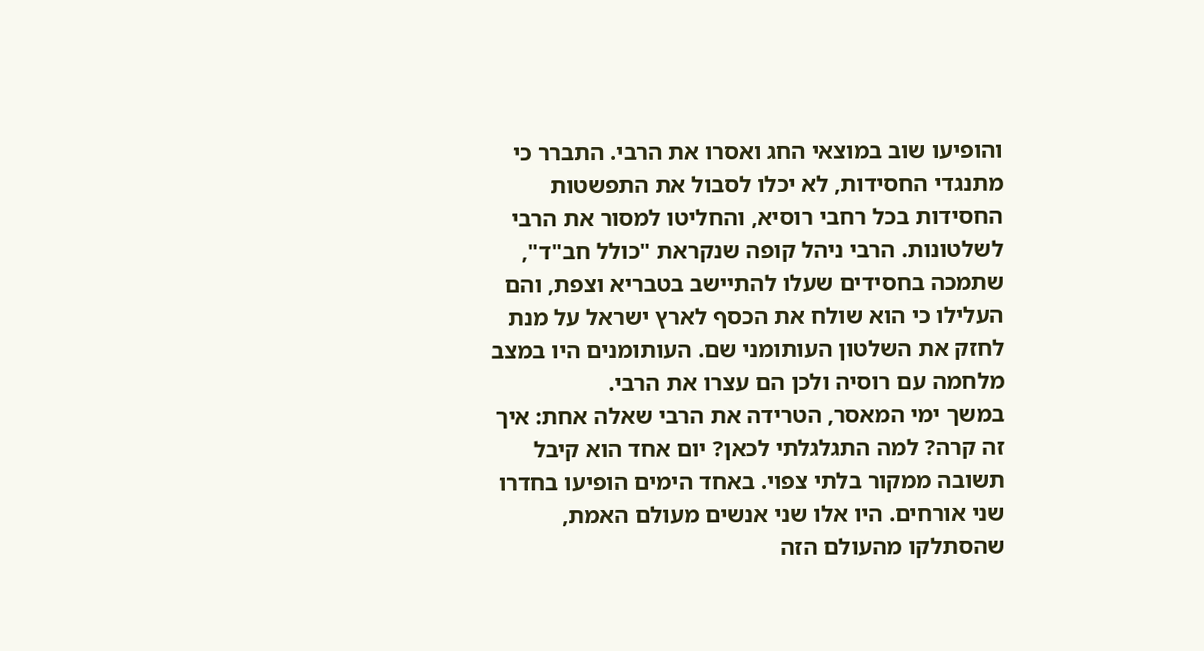והופיעו שוב במוצאי החג ואסרו את הרבי. התברר כי מתנגדי החסידות, לא יכלו לסבול את התפשטות החסידות בכל רחבי רוסיא, והחליטו למסור את הרבי לשלטונות. הרבי ניהל קופה שנקראת "כולל חב"ד", שתמכה בחסידים שעלו להתיישב בטבריא וצפת, והם העלילו כי הוא שולח את הכסף לארץ ישראל על מנת לחזק את השלטון העותומני שם. העותומנים היו במצב מלחמה עם רוסיה ולכן הם עצרו את הרבי.
במשך ימי המאסר, הטרידה את הרבי שאלה אחת: איך זה קרה? למה התגלגלתי לכאן? יום אחד הוא קיבל תשובה ממקור בלתי צפוי. באחד הימים הופיעו בחדרו שני אורחים. היו אלו שני אנשים מעולם האמת, שהסתלקו מהעולם הזה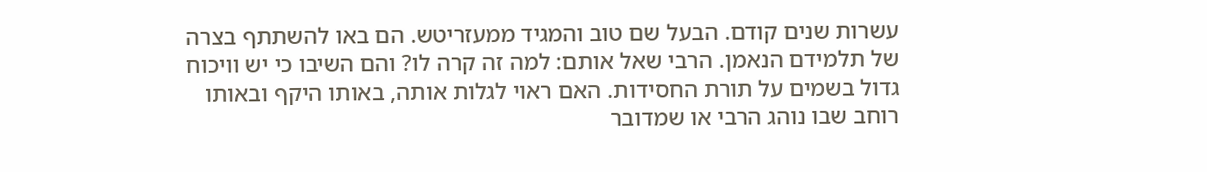עשרות שנים קודם. הבעל שם טוב והמגיד ממעזריטש. הם באו להשתתף בצרה של תלמידם הנאמן. הרבי שאל אותם: למה זה קרה לו? והם השיבו כי יש וויכוח גדול בשמים על תורת החסידות. האם ראוי לגלות אותה, באותו היקף ובאותו רוחב שבו נוהג הרבי או שמדובר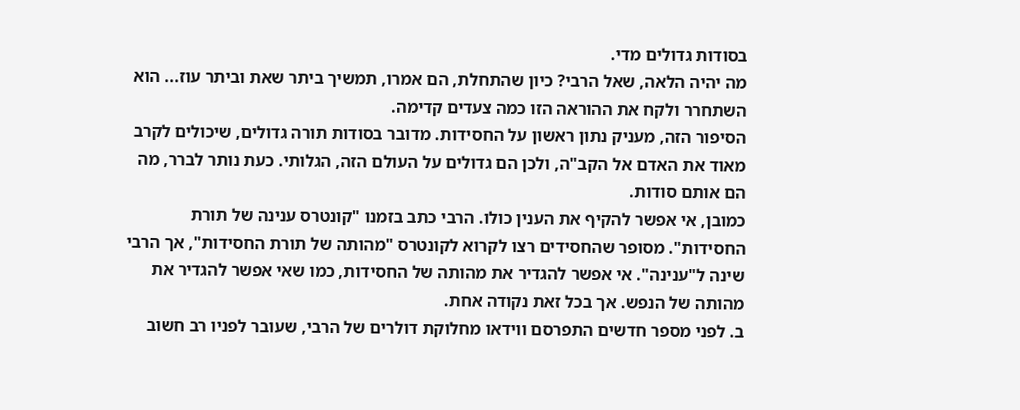בסודות גדולים מדי.
מה יהיה הלאה, שאל הרבי? כיון שהתחלת, הם אמרו, תמשיך ביתר שאת וביתר עוז... הוא השתחרר ולקח את ההוראה הזו כמה צעדים קדימה.
הסיפור הזה, מעניק נתון ראשון על החסידות. מדובר בסודות תורה גדולים, שיכולים לקרב מאוד את האדם אל הקב"ה, ולכן הם גדולים על העולם הזה, הגלותי. כעת נותר לברר, מה הם אותם סודות.
כמובן, אי אפשר להקיף את הענין כולו. הרבי כתב בזמנו "קונטרס ענינה של תורת החסידות". מסופר שהחסידים רצו לקרוא לקונטרס "מהותה של תורת החסידות", אך הרבי שינה ל"ענינה". אי אפשר להגדיר את מהותה של החסידות, כמו שאי אפשר להגדיר את מהותה של הנפש. אך בכל זאת נקודה אחת.
ב. לפני מספר חדשים התפרסם ווידאו מחלוקת דולרים של הרבי, שעובר לפניו רב חשוב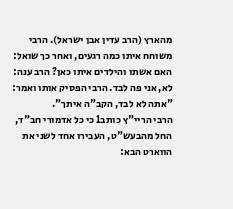מהארץ (הרב עדין אבן ישראל). הרבי משוחח איתו כמה רגעים, ואחר כך שואל: האם אשתו והילדים איתו כאן? הרב ענה: לא, אני פה לבד. הרבי הפסיק אותו ואמר: "אתה לא לבד, הקב"ה איתך".
הרבי הריי"ץ כותב1 כי כל אדמורי חב"ד, החל מהבעש"ט, העבירו אחד לשני את הווארט הבא: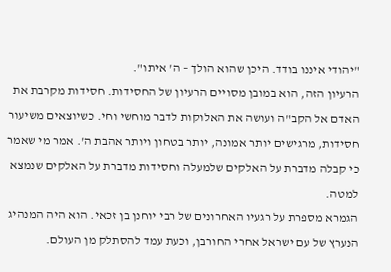"יהודי איננו בודד. היכן שהוא הולך – ה' איתו".
הרעיון הזה, הוא במובן מסויים הרעיון של החסידות. חסידות מקרבת את האדם אל הקב"ה ועושה את האלוקות לדבר מוחשי וחי. כשיוצאים משיעור חסידות, מרגישים יותר אמונה, יותר בטחון ויותר אהבת ה'. אמר מי שאמר כי קבלה מדברת על האלקים שלמעלה וחסידות מדברת על האלקים שנמצא למטה.
הגמרא מספרת על רגעיו האחרונים של רבי יוחנן בן זכאי. הוא היה המנהיג הנערץ של עם ישראל אחרי החורבן, וכעת עמד להסתלק מן העולם.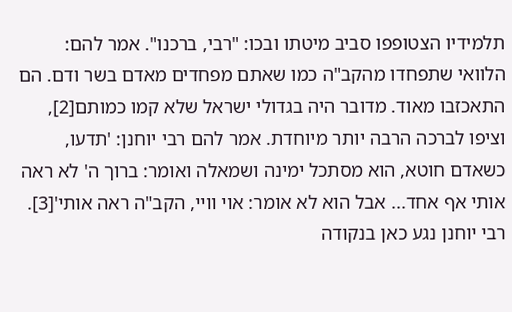תלמידיו הצטופפו סביב מיטתו ובכו: "רבי, ברכנו". אמר להם: הלוואי שתפחדו מהקב"ה כמו שאתם מפחדים מאדם בשר ודם. הם התאכזבו מאוד. מדובר היה בגדולי ישראל שלא קמו כמותם[2], וציפו לברכה הרבה יותר מיוחדת. אמר להם רבי יוחנן: 'תדעו, כשאדם חוטא, הוא מסתכל ימינה ושמאלה ואומר: ברוך ה' לא ראה אותי אף אחד... אבל הוא לא אומר: אוי וויי, הקב"ה ראה אותי'[3].
רבי יוחנן נגע כאן בנקודה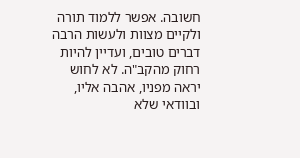חשובה. אפשר ללמוד תורה ולקיים מצוות ולעשות הרבה דברים טובים, ועדיין להיות רחוק מהקב"ה. לא לחוש יראה מפניו, אהבה אליו, ובוודאי שלא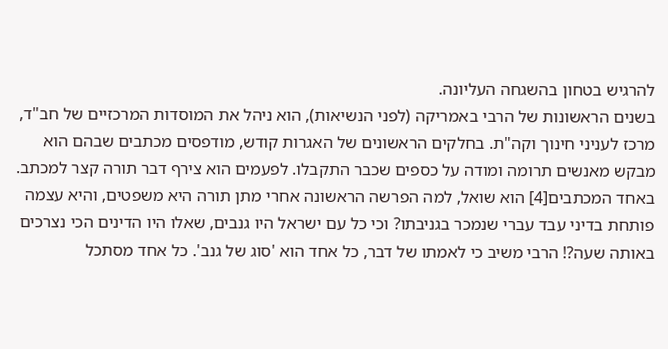להרגיש בטחון בהשגחה העליונה.
בשנים הראשונות של הרבי באמריקה (לפני הנשיאות), הוא ניהל את המוסדות המרכזיים של חב"ד, מרכז לעניני חינוך וקה"ת. בחלקים הראשונים של האגרות קודש, מודפסים מכתבים שבהם הוא מבקש מאנשים תרומה ומודה על כספים שכבר התקבלו. לפעמים הוא צירף דבר תורה קצר למכתב. באחד המכתבים[4] הוא שואל, למה הפרשה הראשונה אחרי מתן תורה היא משפטים, והיא עצמה פותחת בדיני עבד עברי שנמכר בגניבתו? וכי כל עם ישראל היו גנבים, שאלו היו הדינים הכי נצרכים באותה שעה?! הרבי משיב כי לאמתו של דבר, כל אחד הוא 'סוג של גנב'. כל אחד מסתכל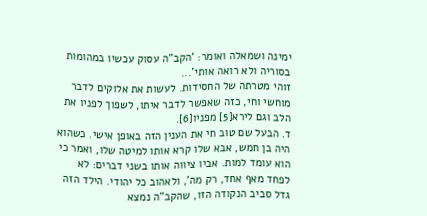ימינה ושמאלה ואומר: 'הקב"ה עסוק עכשיו במהומות בסוריה ולא רואה אותי'...
זוהי מטרתה של החסידות. לעשות את אלוקים לדבר מוחשי וחי, כזה שאפשר לדבר איתו, לשפוך לפניו את הלב וגם לירא[5] מפניו[6].
ד. הבעל שם טוב חי את הענין הזה באופן אישי. כשהוא היה בן חמש, אבא שלו קרא אותו למיטה שלו, ואמר כי הוא עומד למות. אביו ציווה אותו בשני דברים: לא לפחד מאף אחד, רק מה', ולאהוב כל יהודי. הילד הזה גדל סביב הנקודה הזו, שהקב"ה נמצא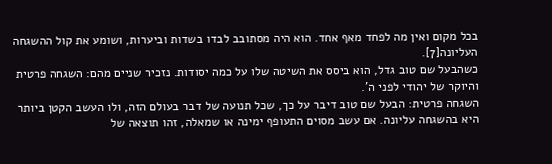בכל מקום ואין מה לפחד מאף אחד. הוא היה מסתובב לבדו בשדות וביערות, ושומע את קול ההשגחה העליונה[7].
כשהבעל שם טוב גדל, הוא ביסס את השיטה שלו על כמה יסודות. נזכיר שניים מהם: השגחה פרטית והיוקר של יהודי לפני ה'.
השגחה פרטית: הבעל שם טוב דיבר על כך, שכל תנועה של דבר בעולם הזה, ולו העשב הקטן ביותר היא בהשגחה עליונה. אם עשב מסוים התעופף ימינה או שמאלה, זהו תוצאה של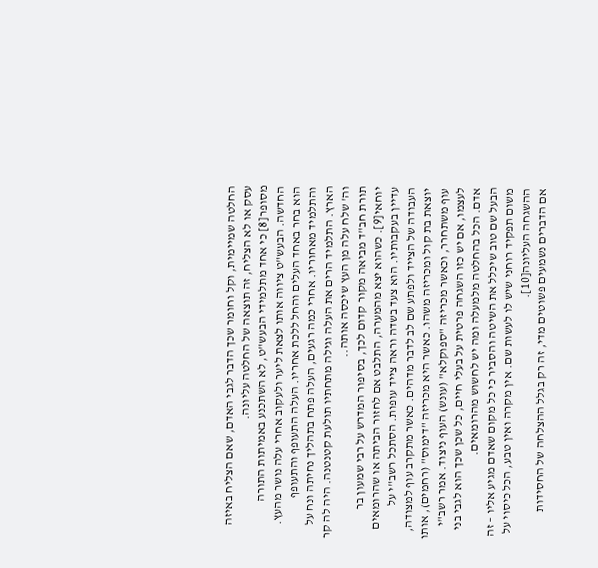החלטה שמיימית, וקל וחומר שכך הדבר לגבי האדם, שאם הצליח באיזה עסק או לא הצליח, זה תוצאה של החלטה עליונה.
מסופר[8] כי אחד מתלמידי הבעש"ט, לא השתכנע באמיתות התורה החדשה. הבעש"ט ציווה אותו לצאת ליער ולעקוב אחרי עלה נושר מהעץ. הוא בחר באחד העלים והחל ללכת אחריו. העלה התעופף והתעופף והתלמיד מאחוריו. אחרי כמה רגעים, העלה פתח בתהליך נחיתה ונח על הארץ. התלמיד הרים את העלה וגילה מתחתיו תולעת קטנטנה. היה לה קר וה' שלח עלה מן העץ שיכסה אותה..
תורת חב"ד מביאה מקור קדום לכך, בסיפור המדרש על רבי שמעון בר יוחאי[9]. כשהוא יצא מהמערה, התלבט אם לחזור הביתה או שהרומאים עדיין בעקבותיו. הוא צעד בשדה וראה צייד עופות. הסתכל רשב"י על העבודה של הצייד ולפתע שם לב לדבר מדהים. כאשר מתקרב עוף למצודה, יוצאת בת קול ומכריזה משהו. כאשר היא מכריזה "דימוס" (רחמים), אותו עוף משתחרר, וכאשר מכריזה "ספוקלא" (עונש) העוף ניצוד. אמר רשב"י לעצמו, אם יש כזו השגחה פרטית על בעלי חיים, כל שכן שכך הוא לגבי בני אדם. הכל בהחלטה מלמעלה ומה יש לחשוש מהרומאים.
הבעל שם טוב שיכלל את השיטה והסביר כי כל מקום שאדם מגיע אליו – זה משום תפקיד רוחני שיש לו לעשות שם. אין מקרה ואין טבע, הכל כיסוי על ההשגחה העליונה[10].
אם הדברים נשמעים פשוטים מדי, זה רק בגלל ההצלחה של החסידות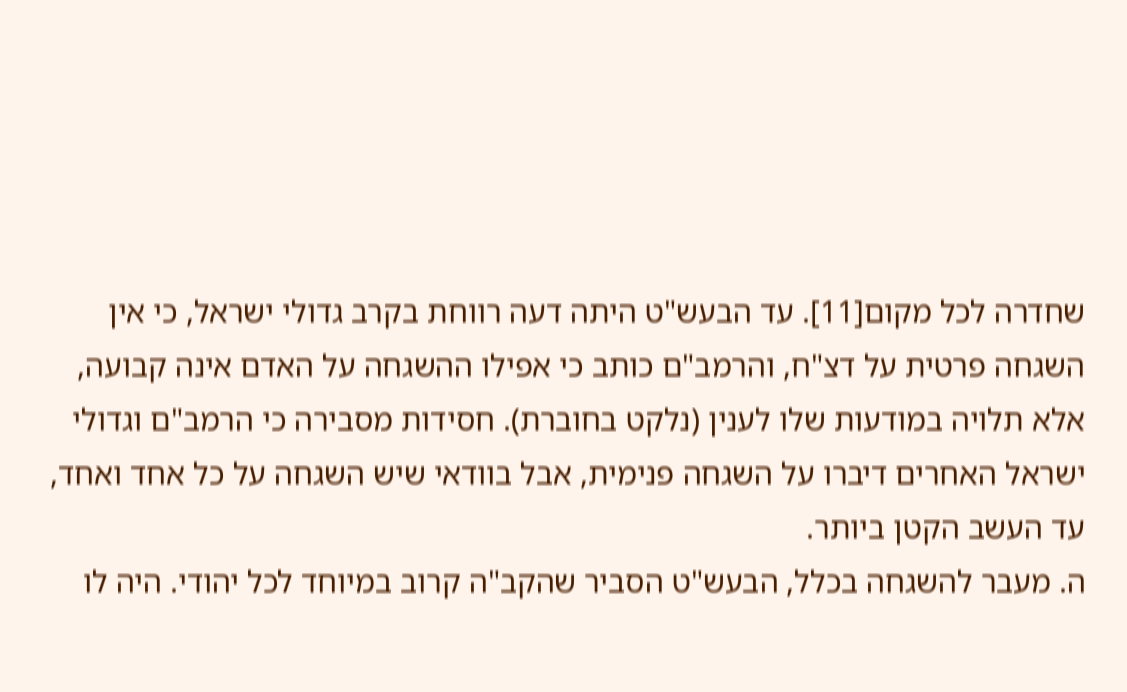שחדרה לכל מקום[11]. עד הבעש"ט היתה דעה רווחת בקרב גדולי ישראל, כי אין השגחה פרטית על דצ"ח, והרמב"ם כותב כי אפילו ההשגחה על האדם אינה קבועה, אלא תלויה במודעות שלו לענין (נלקט בחוברת). חסידות מסבירה כי הרמב"ם וגדולי ישראל האחרים דיברו על השגחה פנימית, אבל בוודאי שיש השגחה על כל אחד ואחד, עד העשב הקטן ביותר.
ה. מעבר להשגחה בכלל, הבעש"ט הסביר שהקב"ה קרוב במיוחד לכל יהודי. היה לו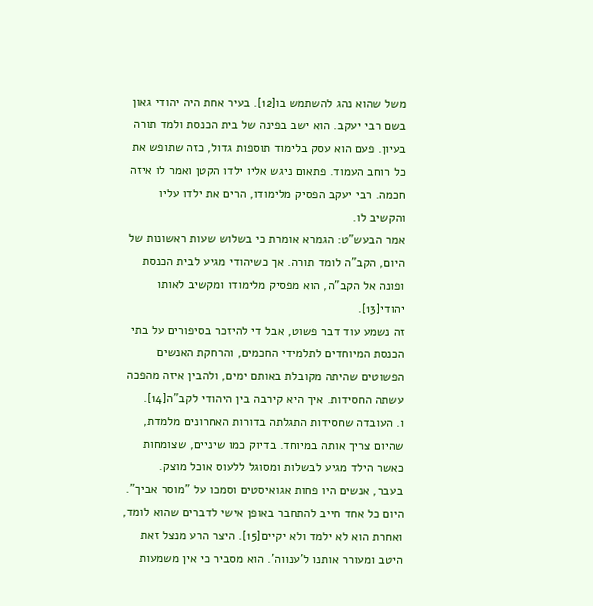משל שהוא נהג להשתמש בו[12]. בעיר אחת היה יהודי גאון בשם רבי יעקב. הוא ישב בפינה של בית הכנסת ולמד תורה בעיון. פעם הוא עסק בלימוד תוספות גדול, כזה שתופש את כל רוחב העמוד. פתאום ניגש אליו ילדו הקטן ואמר לו איזה חכמה. רבי יעקב הפסיק מלימודו, הרים את ילדו עליו והקשיב לו.
אמר הבעש"ט: הגמרא אומרת כי בשלוש שעות ראשונות של היום, הקב"ה לומד תורה. אך כשיהודי מגיע לבית הכנסת ופונה אל הקב"ה, הוא מפסיק מלימודו ומקשיב לאותו יהודי[13].
זה נשמע עוד דבר פשוט, אבל די להיזכר בסיפורים על בתי הכנסת המיוחדים לתלמידי החכמים, והרחקת האנשים הפשוטים שהיתה מקובלת באותם ימים, ולהבין איזה מהפכה עשתה החסידות. איך היא קירבה בין היהודי לקב"ה[14].
ו. העובדה שחסידות התגלתה בדורות האחרונים מלמדת, שהיום צריך אותה במיוחד. בדיוק כמו שיניים, שצומחות כאשר הילד מגיע לבשלות ומסוגל ללעוס אוכל מוצק.
בעבר, אנשים היו פחות אגואיסטים וסמכו על "מוסר אביך". היום כל אחד חייב להתחבר באופן אישי לדברים שהוא לומד, ואחרת הוא לא ילמד ולא יקיים[15]. היצר הרע מנצל זאת היטב ומעורר אותנו ל'ענווה'. הוא מסביר כי אין משמעות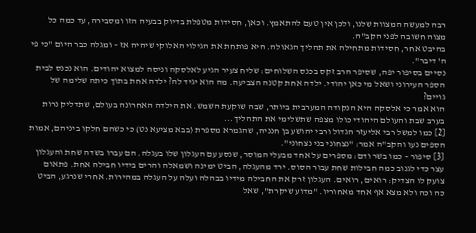רבה למעשה המצוות שלנו, ולכן אין טעם להתאמץ. וכאן, חסידות מטפלת בדיוק בבעיה הזו ומסבירה, עד כמה כל מצוה חשובה לפני הקב"ה.
בהיבט אחר, חסידות מתחילה את תהליך הגאולה. היא פותחת את הגילוי האלוקי שיהיה אז – ומגלה כבר היום "כי פי ה' דיבר".
נסיים בסיפור יפה, שסיפר הרב זקס בכנס השלוחים: שליח צעיר הגיע לאלסקה וניסה למצוא יהודים. הוא נכנס לבית הספר העירוני ושאל מי כאן יהודי. ילדה אחת קטנה הצביעה. מה הוא יגיד לה? ילדה אחת בתוך כיתה שלימה של גויים?
הוא אמר כי אלסקה היא הנקודה המערבית ביותר, שבה שוקעת השמש. את הילדה האחרונה בעולם, שתדליק נרות בערב שבת והעולם היהודי כולו מצפה שתשלימי את התהליך...
[2] כמו למשל רבי אליעזר הגדול ורבי יהושע בן חנניה, שהגמרא מספרת (בבא מציעא נט) כי כשהם חלקו ביניהם, אמות הספים נעו והקב"ה אמר: "נצחוני בני נצחוני".
[3] סיפור – כמו בשר ודם: מספרים על אחד מבעלי המוסר, שנסע עם העגלון שלו בעגלה. הם עברו בשדה שחת והעגלון עצר כדי לגנוב כמה חבילות שחת עבור הסוס. ירד מהעגלה, הביט ימינה ושמאלה והרים בידיו חבילה אחת. פתאום צועק לו הצדיק: רואים, רואים. העגלון זרק את החבילה מידיו בבהלה ועלה על העגלה במהירות. אחרי שנרגע, הביט כה וכה ולא מצא אף אחד מאחוריו. "מדוע שיקרת", שאל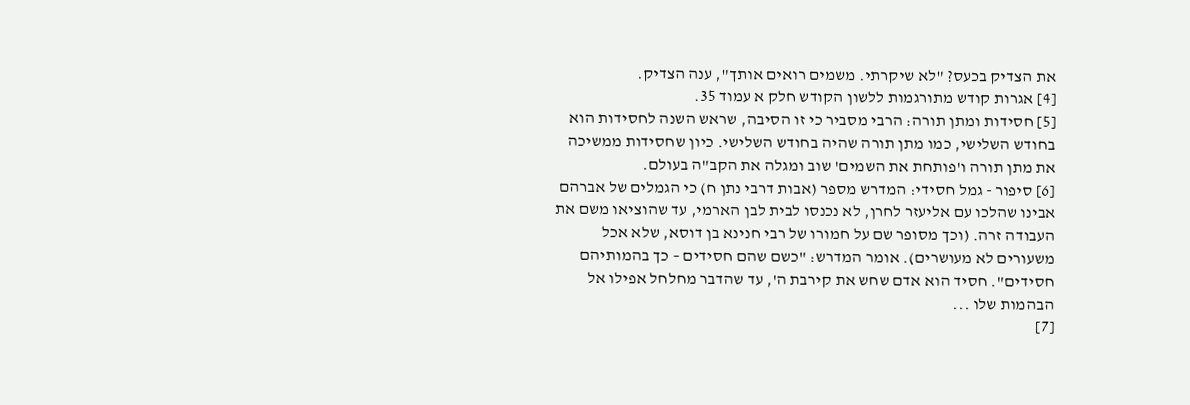את הצדיק בכעס? "לא שיקרתי. משמים רואים אותך", ענה הצדיק.
[4] אגרות קודש מתורגמות ללשון הקודש חלק א עמוד 35.
[5] חסידות ומתן תורה: הרבי מסביר כי זו הסיבה, שראש השנה לחסידות הוא בחודש השלישי, כמו מתן תורה שהיה בחודש השלישי. כיון שחסידות ממשיכה את מתן תורה ו'פותחת את השמים' שוב ומגלה את הקב"ה בעולם.
[6] סיפור - גמל חסידי: המדרש מספר (אבות דרבי נתן ח) כי הגמלים של אברהם אבינו שהלכו עם אליעזר לחרן, לא נכנסו לבית לבן הארמי, עד שהוציאו משם את העבודה זרה. (וכך מסופר שם על חמורו של רבי חנינא בן דוסא, שלא אכל משעורים לא מעושרים). אומר המדרש: "כשם שהם חסידים – כך בהמותיהם חסידים". חסיד הוא אדם שחש את קירבת ה', עד שהדבר מחלחל אפילו אל הבהמות שלו ...
[7]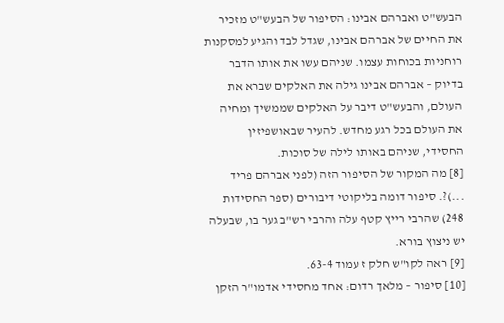הבעש"ט ואברהם אבינו: הסיפור של הבעש"ט מזכיר את החיים של אברהם אבינו, שגדל לבד והגיע למסקנות רוחניות בכוחות עצמו. שניהם עשו את אותו הדבר בדיוק – אברהם אבינו גילה את האלקים שברא את העולם, והבעש"ט דיבר על האלקים שממשיך ומחיה את העולם בכל רגע מחדש. להעיר שבאושפיזין החסידי, שניהם באותו לילה של סוכות.
[8] מה המקור של הסיפור הזה (לפני אברהם פריד ...)?. סיפור דומה בליקוטי דיבורים (ספר החסידות 248) שהרבי רייץ קטף עלה והרבי רש"ב גער בו, שבעלה יש ניצוץ בורא.
[9] ראה לקו"ש חלק ז עמוד 63-4.
[10] סיפור – מלאך רדום: אחד מחסידי אדמו"ר הזקן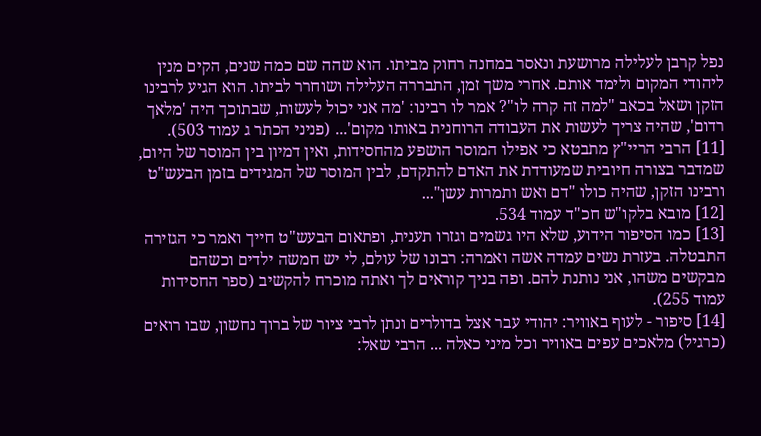נפל קרבן לעלילה מרושעת ונאסר במחנה רחוק מביתו. הוא שהה שם כמה שנים, הקים מנין ליהודי המקום ולימד אותם. אחרי משך זמן, התבררה העלילה ושוחרר לביתו. הוא הגיע לרבינו הזקן ושאל בכאב "למה זה קרה לו"? אמר לו רבינו: 'מה אני יכול לעשות, שבתוכך היה 'מלאך רדום', שהיה צריך לעשות את העבודה הרוחנית באותו מקום'... (פניני הכתר ג עמוד 503).
[11] הרבי הריי"ץ מתבטא כי אפילו המוסר הושפע מהחסידות, ואין דמיון בין המוסר של היום, שמדבר בצורה חיובית שמעודדת את האדם להתקדם, לבין המוסר של המגידים בזמן הבעש"ט ורבינו הזקן, שהיה כולו "דם ואש ותמרות עשן"...
[12] מובא בלקו"ש חכ"ד עמוד 534.
[13] כמו הסיפור הידוע, שלא היו גשמים וגזרו תענית, ופתאום הבעש"ט חייך ואמר כי הגזירה התבטלה. בעזרת נשים עמדה אשה ואמרה: רבונו של עולם, לי יש חמשה ילדים וכשהם מבקשים משהו, אני נותנת להם. ופה בניך קוראים לך ואתה מוכרח להקשיב (ספר החסידות עמוד 255).
[14] סיפור - לעוף באוויר: יהודי עבר אצל בדולרים ונתן לרבי ציור של ברוך נחשון, שבו רואים (כרגיל) מלאכים עפים באוויר וכל מיני כאלה ... הרבי שאל: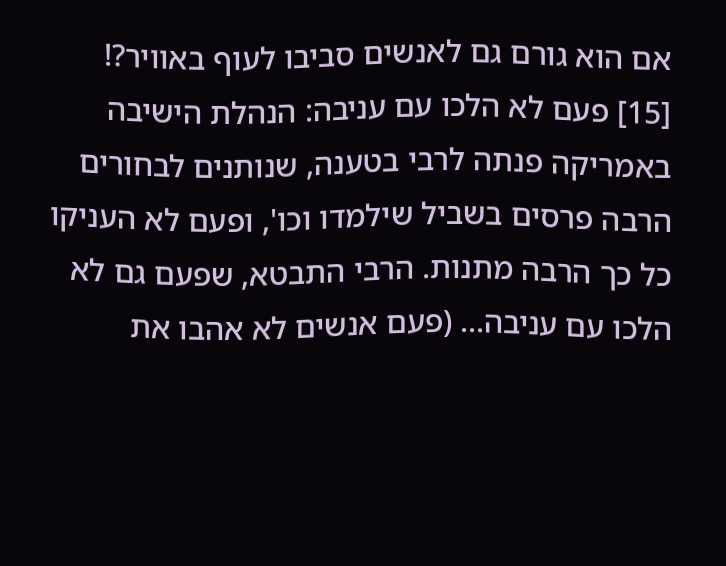אם הוא גורם גם לאנשים סביבו לעוף באוויר?!
[15] פעם לא הלכו עם עניבה: הנהלת הישיבה באמריקה פנתה לרבי בטענה, שנותנים לבחורים הרבה פרסים בשביל שילמדו וכו', ופעם לא העניקו כל כך הרבה מתנות. הרבי התבטא, שפעם גם לא הלכו עם עניבה... (פעם אנשים לא אהבו את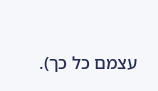עצמם כל כך).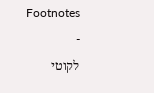Footnotes
-
לקוטי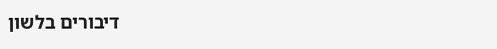דיבורים בלשון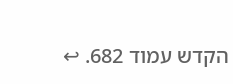הקדש עמוד 682. ↩